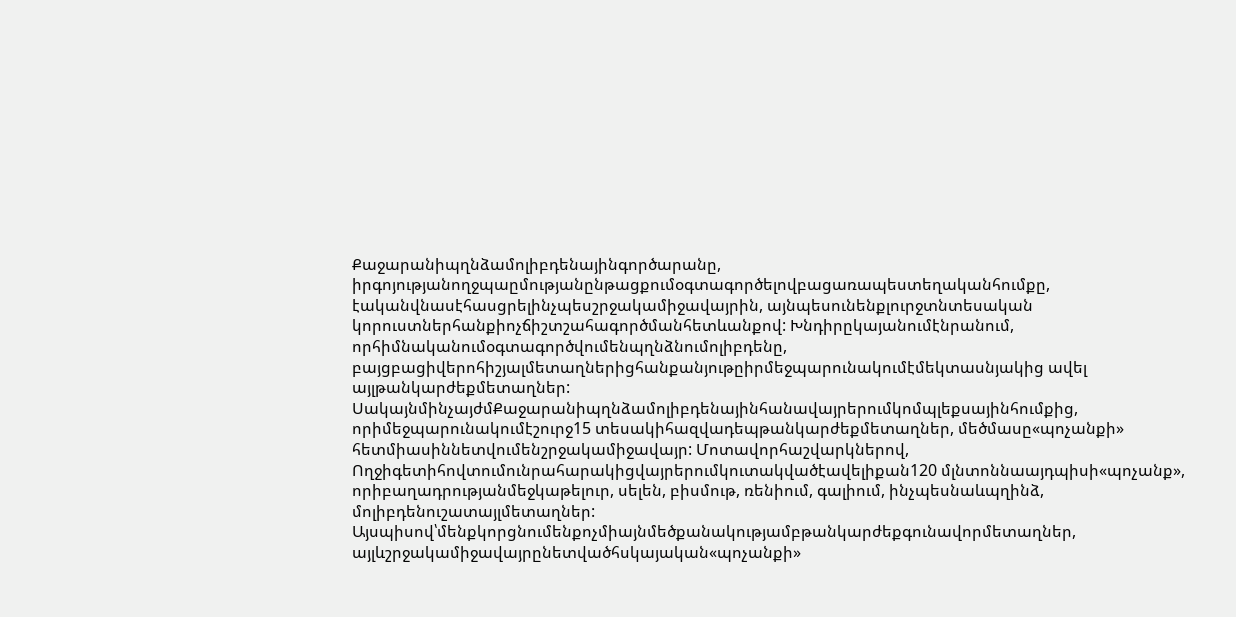Քաջարանիպղնձամոլիբդենայինգործարանը, իրգոյությանողջպաըմությանընթացքումօգտագործելովբացառապեստեղականհումքը, էականվնասէհասցրելինչպեսշրջակամիջավայրին, այնպեսունենքլուրջտնտեսական կորուստներհանքիոչճիշտշահագործմանհետևանքով: Խնդիրըկայանումէնրանում, որհիմնականումօգտագործվումենպղնձնումոլիբդենը, բայցբացիվերոհիշյալմետաղներիցհանքանյութըիրմեջպարունակումէմեկտասնյակից ավել այլթանկարժեքմետաղներ: ՍակայնմինչայժմՔաջարանիպղնձամոլիբդենայինհանավայրերումկոմպլեքսայինհումքից, որիմեջպարունակումէշուրջ15 տեսակիհազվադեպթանկարժեքմետաղներ, մեծմասը«պոչանքի» հետմիասիննետվումենշրջակամիջավայր: Մոտավորհաշվարկներով, Ողջիգետիհովտումունրահարակիցվայրերումկուտակվածէավելիքան120 մլնտոննաայդպիսի«պոչանք», որիբաղադրությանմեջկաթելուր, սելեն, բիսմութ, ռենիում, գալիում, ինչպեսնաևպղինձ, մոլիբդենուշատայլմետաղներ: Այսպիսով՝մենքկորցնումենքոչմիայնմեծքանակությամբթանկարժեքգունավորմետաղներ, այլևշրջակամիջավայրընետվածհսկայական«պոչանքի»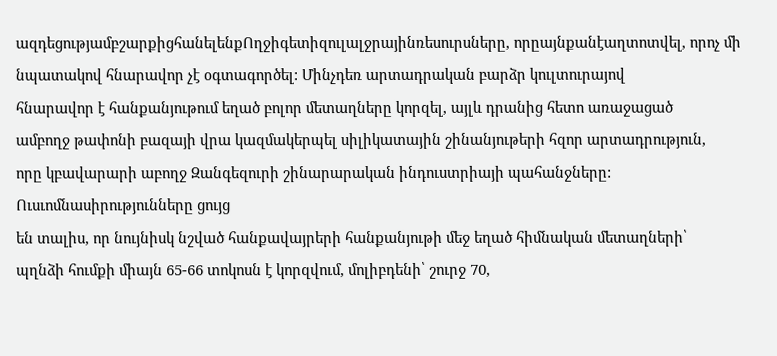ազդեցությամբշարքիցհանելենքՈղջիգետիզուլալջրայինռեսուրսները, որըայնքանէաղտոտվել, որոչ մի նպատակով հնարավոր չէ օգտագործել: Մինչդեռ արտադրական բարձր կուլտուրայով
հնարավոր է հանքանյութում եղած բոլոր մետաղները կորզել, այլև դրանից հետո առաջացած
ամբողջ թափոնի բազայի վրա կազմակերպել սիլիկատային շինանյութերի հզոր արտադրություն,
որը կբավարարի աբողջ Զանգեզուրի շինարարական ինդուստրիայի պահանջները:
Ուսւոմնասիրությունները ցույց
են տալիս, որ նույնիսկ նշված հանքավայրերի հանքանյութի մեջ եղած հիմնական մետաղների՝
պղնձի հումքի միայն 65-66 տոկոսն է կորզվում, մոլիբդենի՝ շուրջ 70,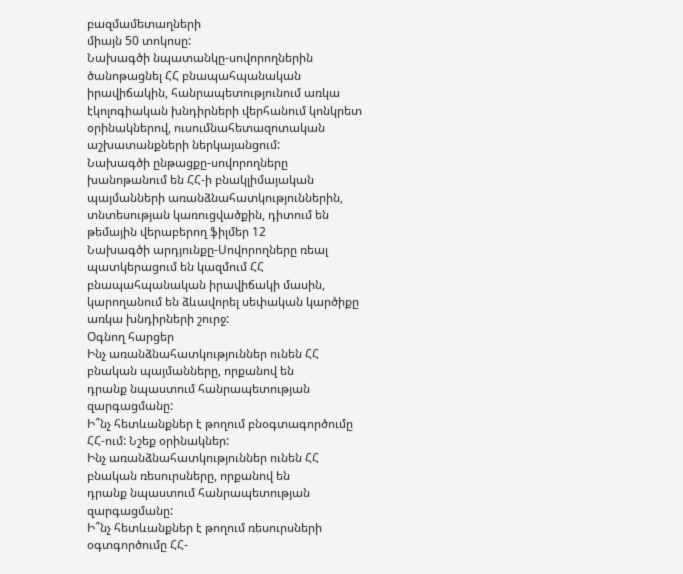բազմամետաղների
միայն 50 տոկոսը:
Նախագծի նպատանկը-սովորողներին ծանոթացնել ՀՀ բնապահպանական իրավիճակին, հանրապետությունում առկա էկոլոգիական խնդիրների վերհանում կոնկրետ օրինակներով, ուսումնահետազոտական աշխատանքների ներկայանցում:
Նախագծի ընթացքը-սովորողները խանոթանում են ՀՀ-ի բնակլիմայական պայմանների առանձնահատկություններին, տնտեսության կառուցվածքին, դիտում են թեմային վերաբերող ֆիլմեր 12
Նախագծի արդյունքը-Սովորողները ռեալ պատկերացում են կազմում ՀՀ բնապահպանական իրավիճակի մասին, կարողանում են ձևավորել սեփական կարծիքը առկա խնդիրների շուրջ:
Օգնող հարցեր
Ինչ առանձնահատկություններ ունեն ՀՀ բնական պայմանները, որքանով են
դրանք նպաստում հանրապետության զարգացմանը:
Ի՞նչ հետևանքներ է թողում բնօգտագործումը ՀՀ-ում: Նշեք օրինակներ:
Ինչ առանձնահատկություններ ունեն ՀՀ բնական ռեսուրսները, որքանով են
դրանք նպաստում հանրապետության զարգացմանը:
Ի՞նչ հետևանքներ է թողում ռեսուրսների օգտգործումը ՀՀ-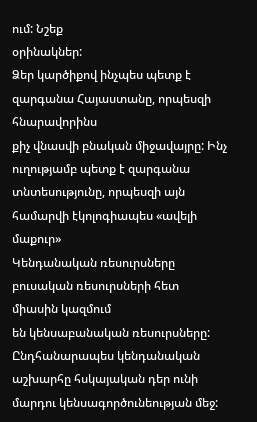ում: Նշեք
օրինակներ:
Ձեր կարծիքով ինչպես պետք է զարգանա Հայաստանը, որպեսզի հնարավորինս
քիչ վնասվի բնական միջավայրը: Ինչ ուղությամբ պետք է զարգանա տնտեսությունը, որպեսզի այն համարվի էկոլոգիապես «ավելի մաքուր»
Կենդանական ռեսուրսները բուսական ռեսուրսների հետ միասին կազմում
են կենսաբանական ռեսուրսները: Ընդհանարապես կենդանական աշխարհը հսկայական դեր ունի
մարդու կենսագործունեության մեջ: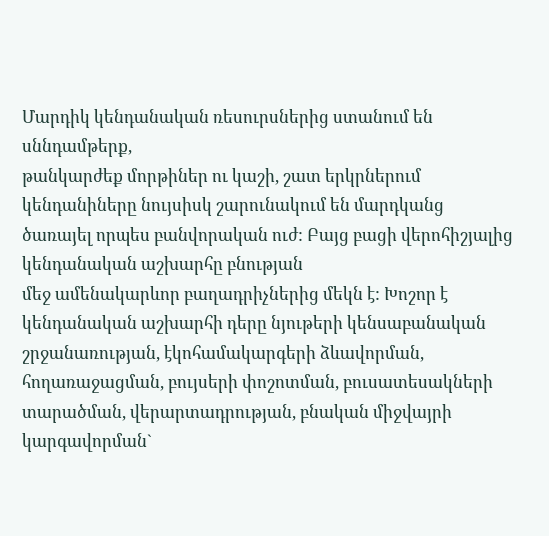Մարդիկ կենդանական ռեսուրսներից ստանում են սննդամթերք,
թանկարժեք մորթիներ ու կաշի, շատ երկրներում կենդանիները նույսիսկ շարունակում են մարդկանց
ծառայել որպես բանվորական ուժ: Բայց բացի վերոհիշյալից կենդանական աշխարհը բնության
մեջ ամենակարևոր բաղադրիչներից մեկն է: Խոշոր է կենդանական աշխարհի դերը նյութերի կենսաբանական
շրջանառության, էկոհամակարգերի ձևավորման, հողառաջացման, բույսերի փոշոտման, բուսատեսակների
տարածման, վերարտադրության, բնական միջվայրի կարգավորման`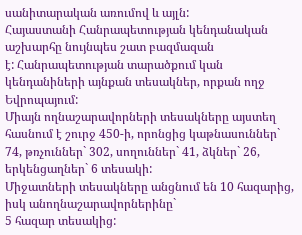սանիտարական առումով և այլն:
Հայաստանի Հանրապետության կենդանական աշխարհը նույնպես շատ բազմազան
է: Հանրապետության տարածքում կան կենդանիների այնքան տեսակներ, որքան ողջ Եվրոպայում:
Միայն ողնաշարավորների տեսակները այստեղ հասնում է շուրջ 450-ի, որոնցից կաթնասուններ`
74, թռչուններ` 302, սողուններ` 41, ձկներ` 26, երկենցաղներ` 6 տեսակի:
Միջատների տեսակները անցնում են 10 հազարից, իսկ անողնաշարավորներինը`
5 հազար տեսակից: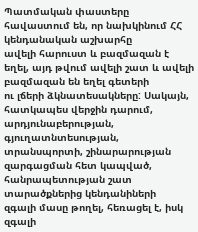Պատմական փաստերը հավաստում են, որ նախկինում ՀՀ կենդանական աշխարհը
ավելի հարուստ և բազմազան է եղել, այդ թվում ավելի շատ և ավելի բազմազան են եղել գետերի
ու լճերի ձկնատեսակները: Սակայն, հատկապես վերջին դարում, արդյունաբերության, գյուղատնտեսության,
տրանսպորտի, շինարարության զարգացման հետ կապված, հանրապետության շատ տարածքներից կենդանիների
զգալի մասը թողել, հեռացել է, իսկ զգալի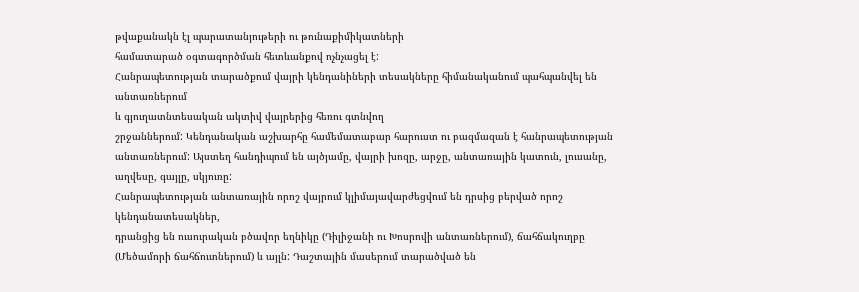թվաքանակն էլ պարատանյութերի ու թունաքիմիկատների
համատարած օգտագործման հետևանքով ոչնչացել է:
Հանրապետության տարածքում վայրի կենդանիների տեսակները հիմանականում պահպանվել են անտառներում
և գյուղատնտեսական ակտիվ վայրերից հեռու գտնվող
շրջաններում: Կենդանական աշխարհը համեմատաբար հարուստ ու բազմազան է հանրապետության
անտառներում: Այստեղ հանդիպում են այծյամը, վայրի խոզը, արջը, անտառային կատուն, լուսանը,
աղվեսը, գայլը, սկյուռը:
Հանրապետության անտառային որոշ վայրում կլիմայավարժեցվում են դրսից բերված որոշ կենդանատեսակներ,
դրանցից են ուսուրական բծավոր եղնիկը (Դիլիջանի ու Խոսրովի անտառներում), ճահճակուղբը
(Մեծամորի ճահճուտներում) և այլն: Դաշտային մասերում տարածված են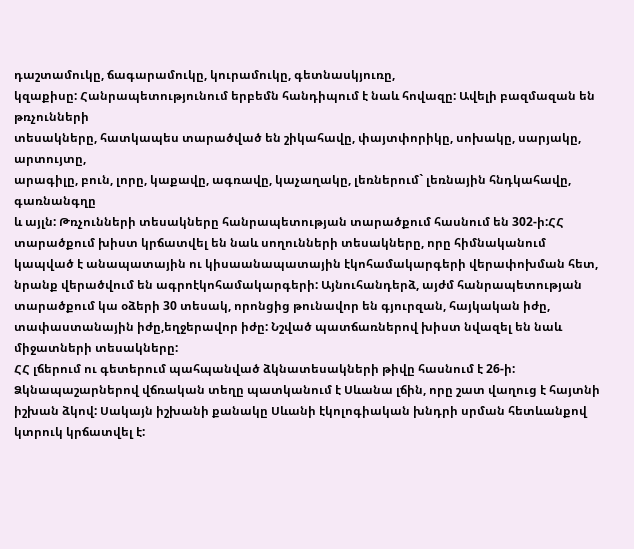դաշտամուկը, ճագարամուկը, կուրամուկը, գետնասկյուռը,
կզաքիսը: Հանրապետությունում երբեմն հանդիպում է նաև հովազը: Ավելի բազմազան են թռչունների
տեսակները, հատկապես տարածված են շիկահավը, փայտփորիկը, սոխակը, սարյակը, արտույտը,
արագիլը, բուն, լորը, կաքավը, ագռավը, կաչաղակը, լեռներում` լեռնային հնդկահավը, գառնանգղը
և այլն: Թռչունների տեսակները հանրապետության տարածքում հասնում են 302-ի:ՀՀ տարածքում խիստ կրճատվել են նաև սողունների տեսակները, որը հիմնականում կապված է անապատային ու կիսաանապատային էկոհամակարգերի վերափոխման հետ, նրանք վերածվում են ագրոէկոհամակարգերի: Այնուհանդերձ, այժմ հանրապետության տարածքում կա օձերի 30 տեսակ, որոնցից թունավոր են գյուրզան, հայկական իժը, տափաստանային իժը,եղջերավոր իժը: Նշված պատճառներով խիստ նվազել են նաև միջատների տեսակները:
ՀՀ լճերում ու գետերում պահպանված ձկնատեսակների թիվը հասնում է 26-ի: Ձկնապաշարներով վճռական տեղը պատկանում է Սևանա լճին, որը շատ վաղուց է հայտնի իշխան ձկով: Սակայն իշխանի քանակը Սևանի էկոլոգիական խնդրի սրման հետևանքով կտրուկ կրճատվել է: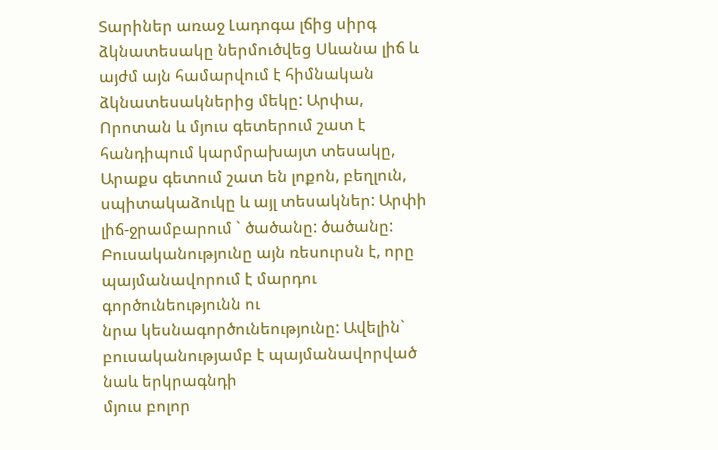Տարիներ առաջ Լադոգա լճից սիրգ ձկնատեսակը ներմուծվեց Սևանա լիճ և այժմ այն համարվում է հիմնական ձկնատեսակներից մեկը: Արփա, Որոտան և մյուս գետերում շատ է հանդիպում կարմրախայտ տեսակը, Արաքս գետում շատ են լոքոն, բեղլուն, սպիտակաձուկը և այլ տեսակներ: Արփի լիճ-ջրամբարում ` ծածանը: ծածանը:
Բուսականությունը այն ռեսուրսն է, որը պայմանավորում է մարդու գործունեությունն ու
նրա կեսնագործունեությունը: Ավելին` բուսականությամբ է պայմանավորված նաև երկրագնդի
մյուս բոլոր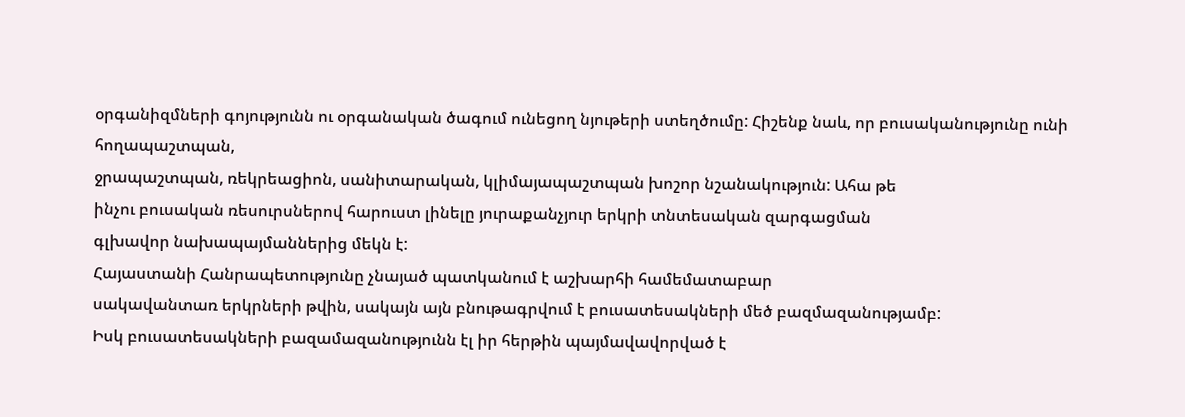օրգանիզմների գոյությունն ու օրգանական ծագում ունեցող նյութերի ստեղծումը: Հիշենք նաև, որ բուսականությունը ունի հողապաշտպան,
ջրապաշտպան, ռեկրեացիոն, սանիտարական, կլիմայապաշտպան խոշոր նշանակություն: Ահա թե
ինչու բուսական ռեսուրսներով հարուստ լինելը յուրաքանչյուր երկրի տնտեսական զարգացման
գլխավոր նախապայմաններից մեկն է:
Հայաստանի Հանրապետությունը չնայած պատկանում է աշխարհի համեմատաբար
սակավանտառ երկրների թվին, սակայն այն բնութագրվում է բուսատեսակների մեծ բազմազանությամբ:
Իսկ բուսատեսակների բազամազանությունն էլ իր հերթին պայմավավորված է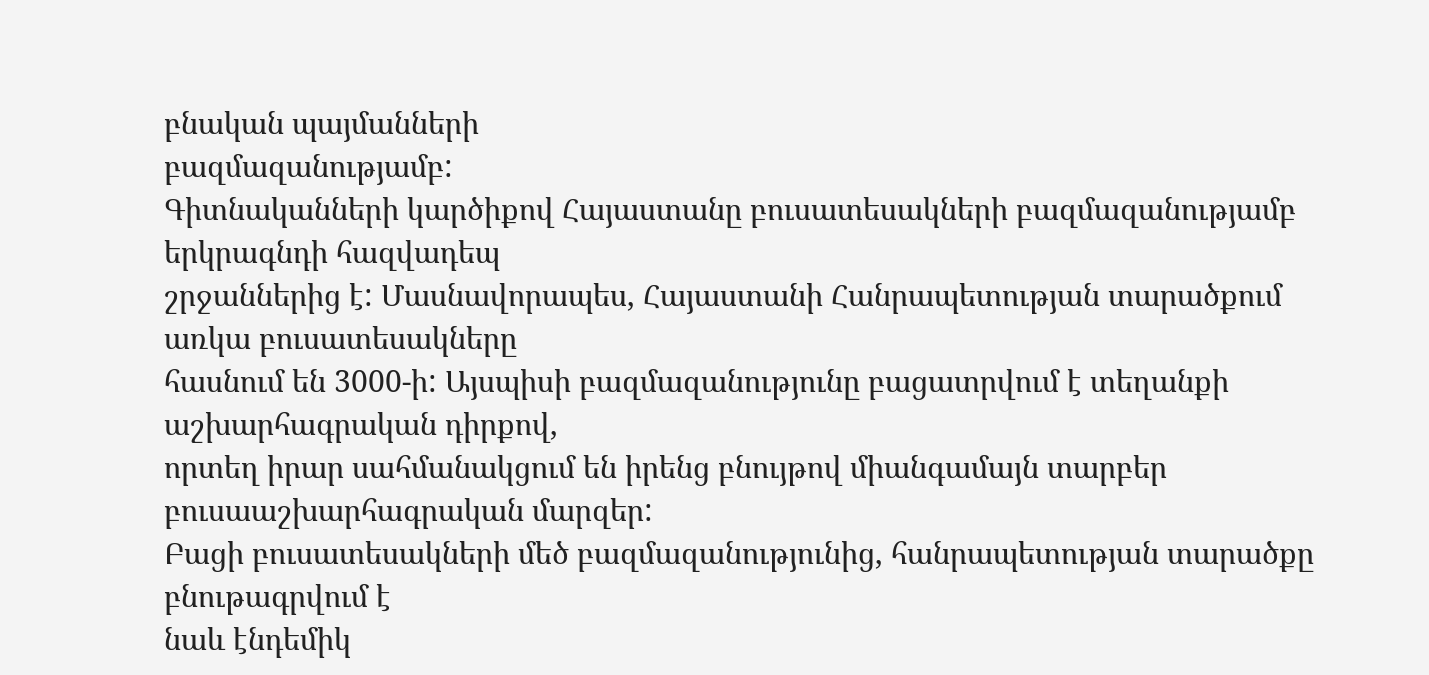բնական պայմանների
բազմազանությամբ:
Գիտնականների կարծիքով Հայաստանը բուսատեսակների բազմազանությամբ երկրագնդի հազվադեպ
շրջաններից է: Մասնավորապես, Հայաստանի Հանրապետության տարածքում առկա բուսատեսակները
հասնում են 3000-ի: Այսպիսի բազմազանությունը բացատրվում է տեղանքի աշխարհագրական դիրքով,
որտեղ իրար սահմանակցում են իրենց բնույթով միանգամայն տարբեր բուսաաշխարհագրական մարզեր:
Բացի բուսատեսակների մեծ բազմազանությունից, հանրապետության տարածքը բնութագրվում է
նաև էնդեմիկ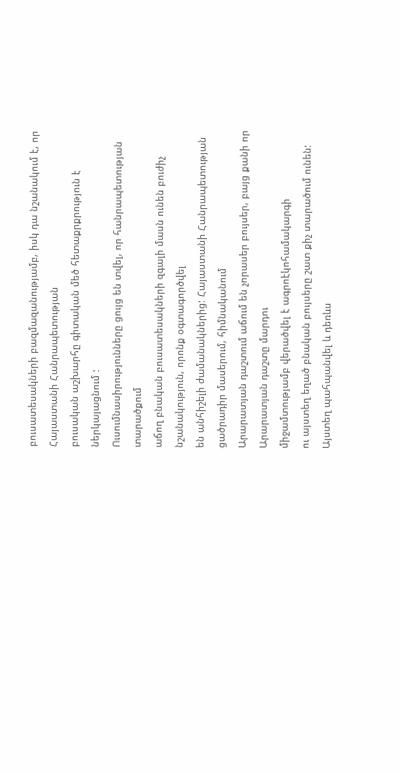բուսատեսակների բազմազանությամբ, իսկ դա նշանակում է, որ Հայաստանի Հանրապետության
բուսական աշխարհը գիտական մեծ հետաքրքրություն է ներկայացնում :
Ուսումնասիրությունները ցույց են տվել, որ հանրապետության տարածքում
աճող բնական բուսատեսակների զգալի մասն ունեն բուժիչ նշանակություն, որոնք օգտագործվել
են անհիշելի ժամանակներից: Հայաստանի Հանրապետության ցածրադիր մասերում, հիմնականում
Արարատյան դաշտում աճում են չորասեր բույսեր, բայց քանի որ Արարատյան դաշտը մարդու
միջամտությամբ վերածվել է ագրոէկոհամակարգի
ու այստեղ եղած բնական բույսերը շատ քիչ տարածում ունեն: Այստեղ պահպանվել և դեռևս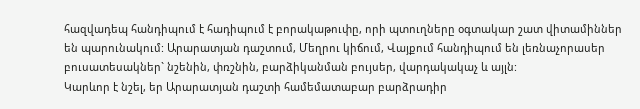հազվադեպ հանդիպում է հադիպում է բորակաթուփը, որի պտուղները օգտակար շատ վիտամիններ
են պարունակում: Արարատյան դաշտում, Մեղրու կիճում, Վայքում հանդիպում են լեռնաչորասեր
բուսատեսակներ` նշենին, փռշնին, բարձիկանման բույսեր, վարդակակաչ և այլն:
Կարևոր է նշել, եր Արարատյան դաշտի համեմատաբար բարձրադիր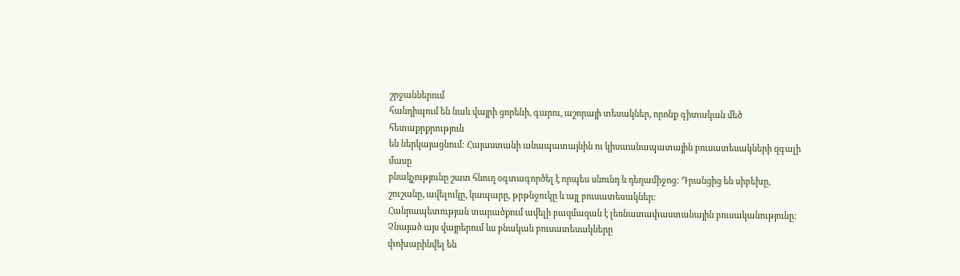շրջաններում
հանդիպում են նաև վայրի ցորենի, գարու, աշորայի տեսակներ, որոնք գիտական մեծ հետաքրքրություն
են ներկայացնում: Հայաստանի անապատայնին ու կիսաանապատային բուսատեսակների զգալի մասը
բնակչությունը շատ հնուղ օգտագործել է որպես սնունդ և դեղամիջոց: Դրանցից են սիբեխը,
շուշանը, ավելուկը, կապարը, թրթնջուկը և այլ բուսատեսակներ:
Հանրապետության տարածքում ավելի բազմազան է լեռնատափաստանային բուսականությունը:
Չնայած այս վայրերում ևս բնական բուսատեսակները
փոխարինվել են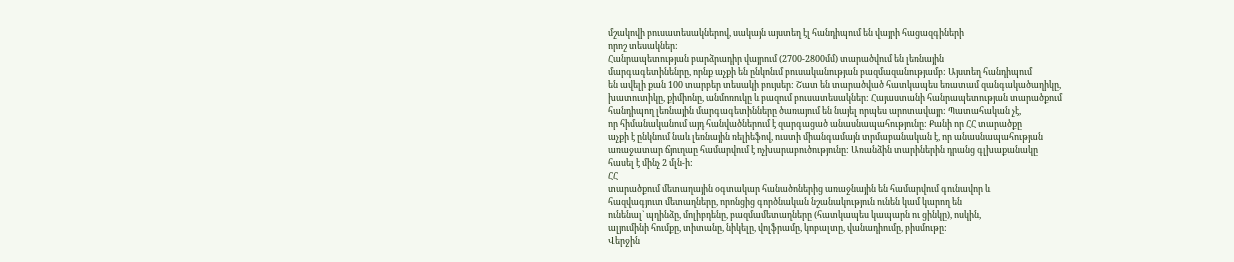մշակովի բուսատեսակներով, սակայն այստեղ էլ հանդիպում են վայրի հացազգիների
որոշ տեսակներ:
Հանրապետության բարձրադիր վայրում (2700-2800մմ) տարածվում են լեռնային
մարգագետինենրը, որնք աչքի են ընկոնւմ բուսականության բազմազանությամբ: Այստեղ հանդիպում
են ավելի քան 100 տարբեր տեսակի բույսեր: Շատ են տարածված հատկապես եռատամ զանգակածաղիկը,
խատուտիկը, քիմիոնը, անմոռուկը և բազում բուսատեսակներ: Հայաստանի հանրապետության տարածքում
հանդիպող լեռնային մարգագետինները ծառայում են նայել որպես արոտավայր: Պատահական չէ,
որ հիմանականում այդ հանվածներում է զարգացած անասնապահությունը: Քանի որ ՀՀ տարածքը
աչքի է ընկնում նաև լեռնային ռելիեֆով, ուստի միանգամայն տրմաբանական է, որ անասնապահության
առաջատար ճյուղաը համարվում է ոչխարաբուծությունը: Առանձին տարիներին դրանց գլխաքանակը
հասել է մինչ 2 մլն-ի:
ՀՀ
տարածքում մետաղային օգտակար հանածոներից առաջնային են համարվում գունավոր և
հազվագյուտ մետաղները, որոնցից գործնական նշանակություն ունեն կամ կարող են
ունենալ` պղինձը, մոլիբդենը, բազմամետաղները (հատկապես կապարն ու ցինկը), ոսկին,
ալյումինի հումքը, տիտանը, նիկելը, վոլֆրամը, կոբալտը, վանադիումը, բիսմութը:
Վերջին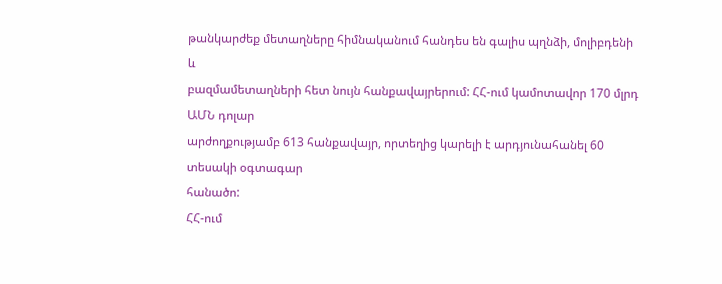թանկարժեք մետաղները հիմնականում հանդես են գալիս պղնձի, մոլիբդենի և
բազմամետաղների հետ նույն հանքավայրերում: ՀՀ-ում կամոտավոր 170 մլրդ ԱՄՆ դոլար
արժողքությամբ 613 հանքավայր, որտեղից կարելի է արդյունահանել 60 տեսակի օգտագար
հանածո:
ՀՀ-ում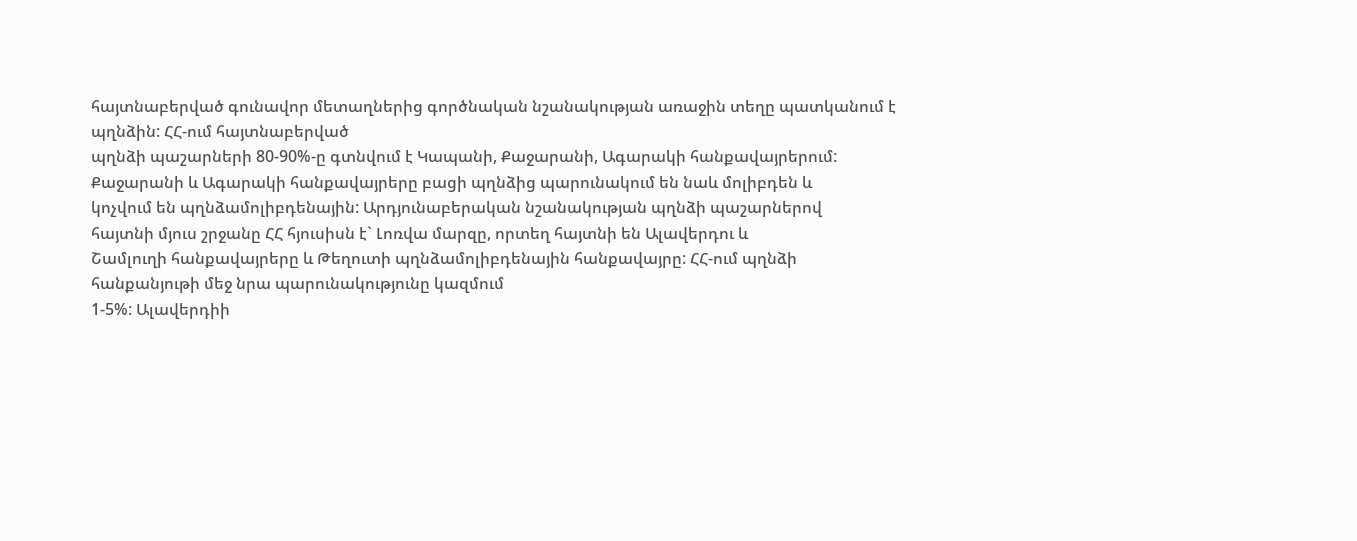հայտնաբերված գունավոր մետաղներից գործնական նշանակության առաջին տեղը պատկանում է
պղնձին: ՀՀ-ում հայտնաբերված
պղնձի պաշարների 80-90%-ը գտնվում է Կապանի, Քաջարանի, Ագարակի հանքավայրերում:
Քաջարանի և Ագարակի հանքավայրերը բացի պղնձից պարունակում են նաև մոլիբդեն և
կոչվում են պղնձամոլիբդենային: Արդյունաբերական նշանակության պղնձի պաշարներով
հայտնի մյուս շրջանը ՀՀ հյուսիսն է` Լոռվա մարզը, որտեղ հայտնի են Ալավերդու և
Շամլուղի հանքավայրերը և Թեղուտի պղնձամոլիբդենային հանքավայրը: ՀՀ-ում պղնձի
հանքանյութի մեջ նրա պարունակությունը կազմում
1-5%: Ալավերդիի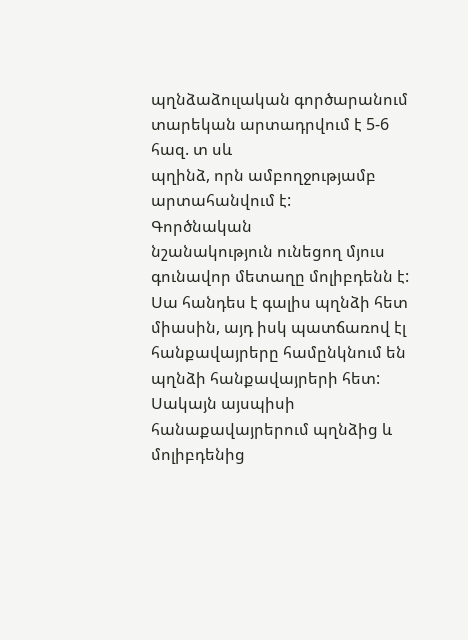պղնձաձուլական գործարանում տարեկան արտադրվում է 5-6 հազ. տ սև
պղինձ, որն ամբողջությամբ արտահանվում է:
Գործնական
նշանակություն ունեցող մյուս գունավոր մետաղը մոլիբդենն է: Սա հանդես է գալիս պղնձի հետ միասին, այդ իսկ պատճառով էլ
հանքավայրերը համընկնում են պղնձի հանքավայրերի հետ: Սակայն այսպիսի
հանաքավայրերում պղնձից և մոլիբդենից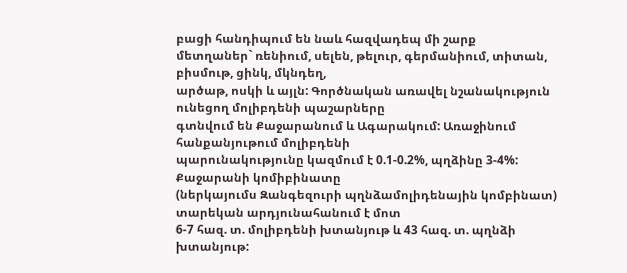բացի հանդիպում են նաև հազվադեպ մի շարք
մետղաներ` ռենիում, սելեն, թելուր, գերմանիում, տիտան, բիսմութ, ցինկ, մկնդեղ,
արծաթ, ոսկի և այլն: Գործնական առավել նշանակություն ունեցող մոլիբդենի պաշարները
գտնվում են Քաջարանում և Ագարակում: Առաջինում հանքանյութում մոլիբդենի
պարունակությունը կազմում է 0.1-0.2%, պղձինը 3-4%: Քաջարանի կոմիբինատը
(ներկայումս Զանգեզուրի պղնձամոլիդենային կոմբինատ) տարեկան արդյունահանում է մոտ
6-7 հազ. տ. մոլիբդենի խտանյութ և 43 հազ. տ. պղնձի խտանյութ: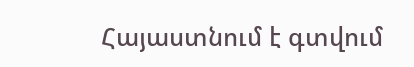Հայաստնում է գտվում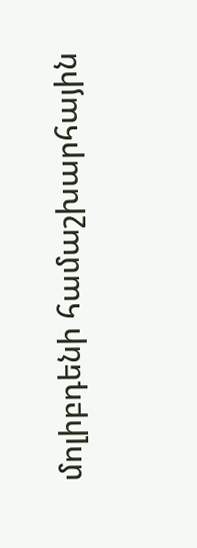մոլիբդենի համաշխարհային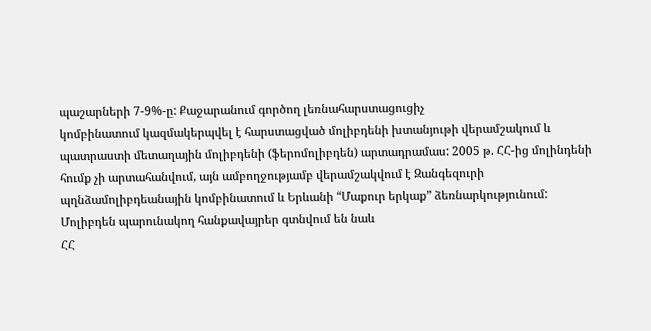պաշարների 7-9%-ը: Քաջարանում գործող լեռնահարստացուցիչ
կոմբինատում կազմակերպվել է հարստացված մոլիբդենի խտանյութի վերամշակում և
պատրաստի մետաղային մոլիբդենի (ֆերոմոլիբդեն) արտադրամաս: 2005 թ. ՀՀ-ից մոլինդենի
հումք չի արտահանվում, այն ամբողջությամբ վերամշակվում է Զանգեզուրի
պղնձամոլիբդեանային կոմբինատում և Երևանի “Մաքուր երկաք” ձեռնարկությունում:
Մոլիբդեն պարունակող հանքավայրեր գտնվում են նաև
ՀՀ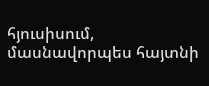հյուսիսում, մասնավորպես հայտնի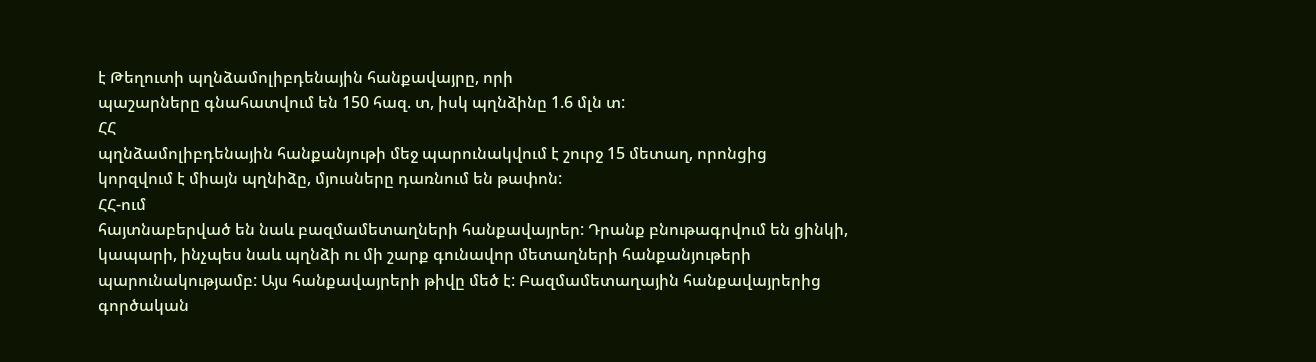է Թեղուտի պղնձամոլիբդենային հանքավայրը, որի
պաշարները գնահատվում են 150 հազ. տ, իսկ պղնձինը 1.6 մլն տ:
ՀՀ
պղնձամոլիբդենային հանքանյութի մեջ պարունակվում է շուրջ 15 մետաղ, որոնցից
կորզվում է միայն պղնիձը, մյուսները դառնում են թափոն:
ՀՀ-ում
հայտնաբերված են նաև բազմամետաղների հանքավայրեր: Դրանք բնութագրվում են ցինկի,
կապարի, ինչպես նաև պղնձի ու մի շարք գունավոր մետաղների հանքանյութերի
պարունակությամբ: Այս հանքավայրերի թիվը մեծ է: Բազմամետաղային հանքավայրերից
գործական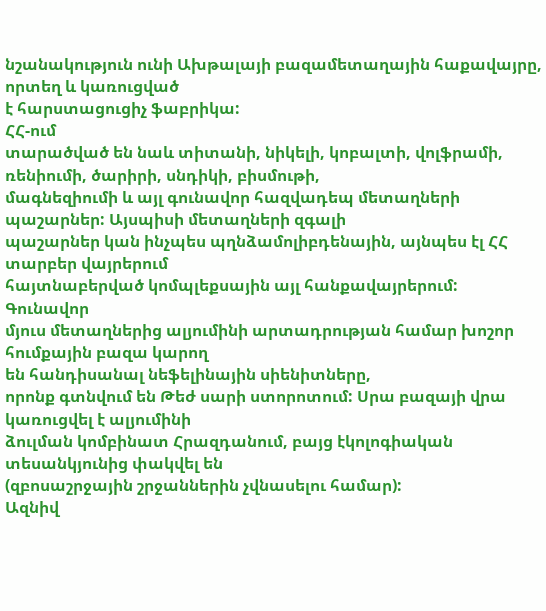նշանակություն ունի Ախթալայի բազամետաղային հաքավայրը, որտեղ և կառուցված
է հարստացուցիչ ֆաբրիկա:
ՀՀ-ում
տարածված են նաև տիտանի, նիկելի, կոբալտի, վոլֆրամի, ռենիումի, ծարիրի, սնդիկի, բիսմութի,
մագնեզիումի և այլ գունավոր հազվադեպ մետաղների պաշարներ: Այսպիսի մետաղների զգալի
պաշարներ կան ինչպես պղնձամոլիբդենային, այնպես էլ ՀՀ տարբեր վայրերում
հայտնաբերված կոմպլեքսային այլ հանքավայրերում:
Գունավոր
մյուս մետաղներից ալյումինի արտադրության համար խոշոր հումքային բազա կարող
են հանդիսանալ նեֆելինային սիենիտները,
որոնք գտնվում են Թեժ սարի ստորոտում: Սրա բազայի վրա կառուցվել է ալյումինի
ձուլման կոմբինատ Հրազդանում, բայց էկոլոգիական տեսանկյունից փակվել են
(զբոսաշրջային շրջաններին չվնասելու համար):
Ազնիվ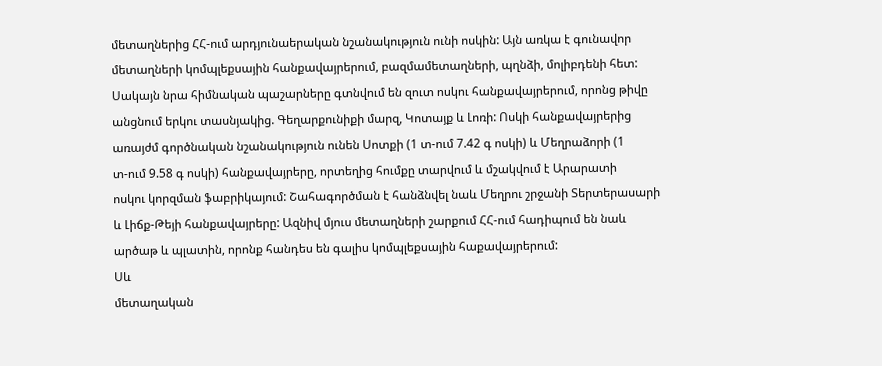մետաղներից ՀՀ-ում արդյունաերական նշանակություն ունի ոսկին: Այն առկա է գունավոր
մետաղների կոմպլեքսային հանքավայրերում, բազմամետաղների, պղնձի, մոլիբդենի հետ:
Սակայն նրա հիմնական պաշարները գտնվում են զուտ ոսկու հանքավայրերում, որոնց թիվը
անցնում երկու տասնյակից. Գեղարքունիքի մարզ, Կոտայք և Լոռի: Ոսկի հանքավայրերից
առայժմ գործնական նշանակություն ունեն Սոտքի (1 տ-ում 7.42 գ ոսկի) և Մեղրաձորի (1
տ-ում 9.58 գ ոսկի) հանքավայրերը, որտեղից հումքը տարվում և մշակվում է Արարատի
ոսկու կորզման ֆաբրիկայում: Շահագործման է հանձնվել նաև Մեղրու շրջանի Տերտերասարի
և Լիճք-Թեյի հանքավայրերը: Ազնիվ մյուս մետաղների շարքում ՀՀ-ում հադիպում են նաև
արծաթ և պլատին, որոնք հանդես են գալիս կոմպլեքսային հաքավայրերում:
Սև
մետաղական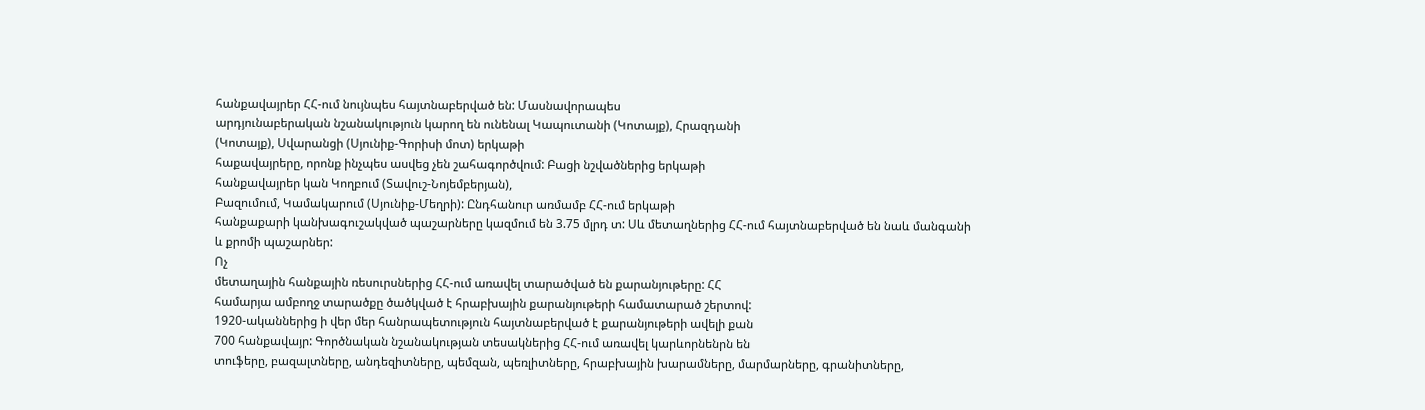հանքավայրեր ՀՀ-ում նույնպես հայտնաբերված են: Մասնավորապես
արդյունաբերական նշանակություն կարող են ունենալ Կապուտանի (Կոտայք), Հրազդանի
(Կոտայք), Սվարանցի (Սյունիք-Գորիսի մոտ) երկաթի
հաքավայրերը, որոնք ինչպես ասվեց չեն շահագործվում: Բացի նշվածներից երկաթի
հանքավայրեր կան Կողբում (Տավուշ-Նոյեմբերյան),
Բազումում, Կամակարում (Սյունիք-Մեղրի): Ընդհանուր առմամբ ՀՀ-ում երկաթի
հանքաքարի կանխագուշակված պաշարները կազմում են 3.75 մլրդ տ: Սև մետաղներից ՀՀ-ում հայտնաբերված են նաև մանգանի
և քրոմի պաշարներ:
Ոչ
մետաղային հանքային ռեսուրսներից ՀՀ-ում առավել տարածված են քարանյութերը: ՀՀ
համարյա ամբողջ տարածքը ծածկված է հրաբխային քարանյութերի համատարած շերտով:
1920-ականներից ի վեր մեր հանրապետություն հայտնաբերված է քարանյութերի ավելի քան
700 հանքավայր: Գործնական նշանակության տեսակներից ՀՀ-ում առավել կարևորնենրն են
տուֆերը, բազալտները, անդեզիտները, պեմզան, պեռլիտները, հրաբխային խարամները, մարմարները, գրանիտները,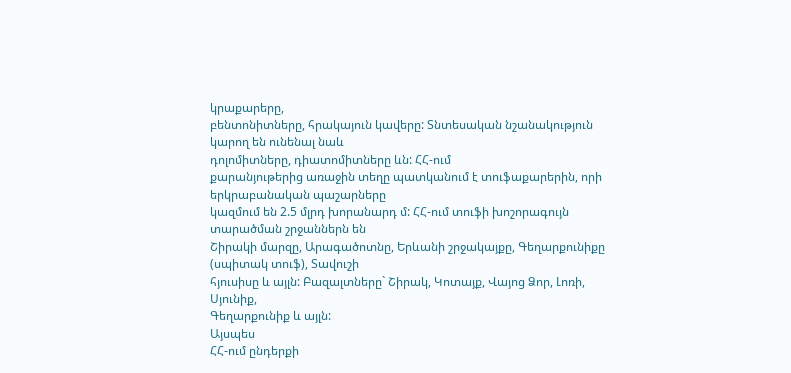կրաքարերը,
բենտոնիտները, հրակայուն կավերը: Տնտեսական նշանակություն կարող են ունենալ նաև
դոլոմիտները, դիատոմիտները ևն: ՀՀ-ում
քարանյութերից առաջին տեղը պատկանում է տուֆաքարերին, որի երկրաբանական պաշարները
կազմում են 2.5 մլրդ խորանարդ մ: ՀՀ-ում տուֆի խոշորագույն տարածման շրջաններն են
Շիրակի մարզը, Արագածոտնը, Երևանի շրջակայքը, Գեղարքունիքը (սպիտակ տուֆ), Տավուշի
հյուսիսը և այլն: Բազալտները` Շիրակ, Կոտայք, Վայոց Ձոր, Լոռի, Սյունիք,
Գեղարքունիք և այլն:
Այսպես
ՀՀ-ում ընդերքի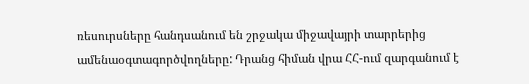ռեսուրսները հանդսանում են շրջակա միջավայրի տարրերից
ամենաօգտագործվողները: Դրանց հիման վրա ՀՀ-ում զարգանում է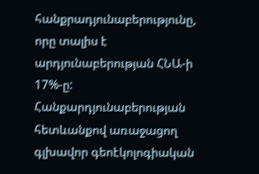հանքրադյունաբերությունը, որը տալիս է արդյունաբերության ՀՆԱ-ի 17%-ը:
Հանքարդյունաբերության հետևանքով առաջացող
գլխավոր գեոէկոլոգիական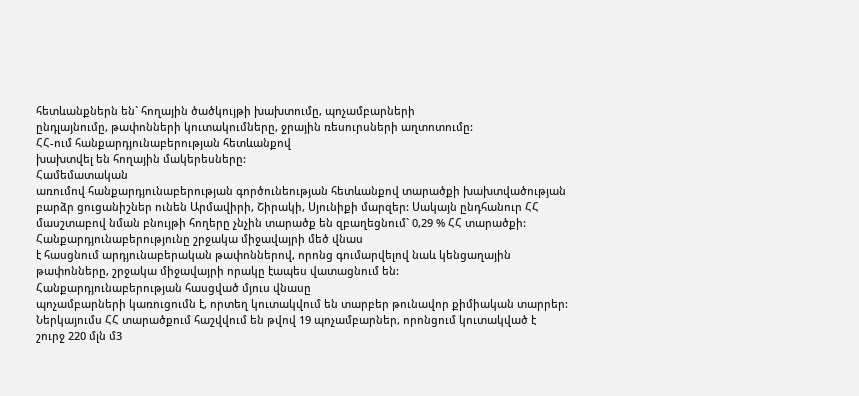հետևանքներն են` հողային ծածկույթի խախտումը, պոչամբարների
ընդլայնումը, թափոնների կուտակումները, ջրային ռեսուրսների աղտոտումը:
ՀՀ-ում հանքարդյունաբերության հետևանքով
խախտվել են հողային մակերեսները:
Համեմատական
առումով հանքարդյունաբերության գործունեության հետևանքով տարածքի խախտվածության
բարձր ցուցանիշներ ունեն Արմավիրի, Շիրակի, Սյունիքի մարզեր: Սակայն ընդհանուր ՀՀ
մասշտաբով նման բնույթի հողերը չնչին տարածք են զբաղեցնում` 0,29 % ՀՀ տարածքի:
Հանքարդյունաբերությունը շրջակա միջավայրի մեծ վնաս
է հասցնում արդյունաբերական թափոններով, որոնց գումարվելով նաև կենցաղային
թափոնները, շրջակա միջավայրի որակը էապես վատացնում են:
Հանքարդյունաբերության հասցված մյուս վնասը
պոչամբարների կառուցումն է, որտեղ կուտակվում են տարբեր թունավոր քիմիական տարրեր:
Ներկայումս ՀՀ տարածքում հաշվվում են թվով 19 պոչամբարներ, որոնցում կուտակված է
շուրջ 220 մլն մ3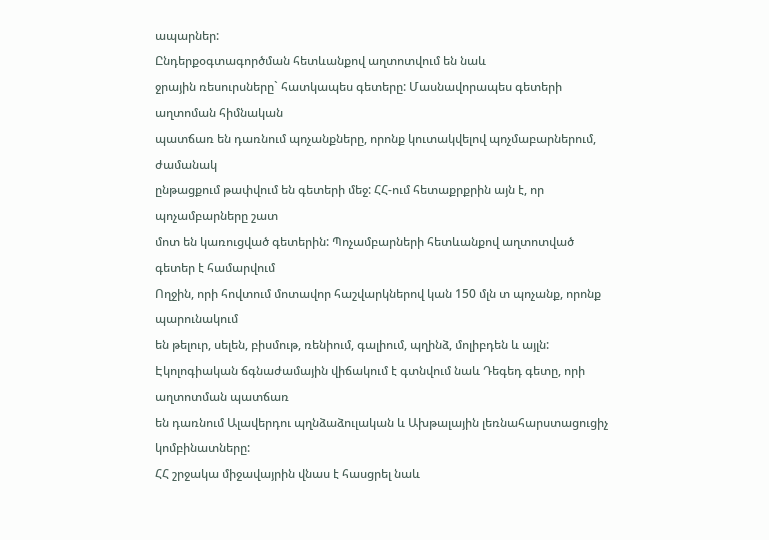ապարներ:
Ընդերքօգտագործման հետևանքով աղտոտվում են նաև
ջրային ռեսուրսները` հատկապես գետերը: Մասնավորապես գետերի աղտոման հիմնական
պատճառ են դառնում պոչանքները, որոնք կուտակվելով պոչմաբարներում, ժամանակ
ընթացքում թափվում են գետերի մեջ: ՀՀ-ում հետաքրքրին այն է, որ պոչամբարները շատ
մոտ են կառուցված գետերին: Պոչամբարների հետևանքով աղտոտված գետեր է համարվում
Ողջին, որի հովտում մոտավոր հաշվարկներով կան 150 մլն տ պոչանք, որոնք պարունակում
են թելուր, սելեն, բիսմութ, ռենիում, գալիում, պղինձ, մոլիբդեն և այլն:
Էկոլոգիական ճգնաժամային վիճակում է գտնվում նաև Դեգեդ գետը, որի աղտոտման պատճառ
են դառնում Ալավերդու պղնձաձուլական և Ախթալային լեռնահարստացուցիչ կոմբինատները:
ՀՀ շրջակա միջավայրին վնաս է հասցրել նաև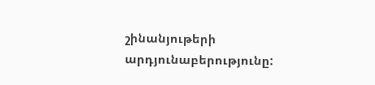շինանյութերի արդյունաբերությունը: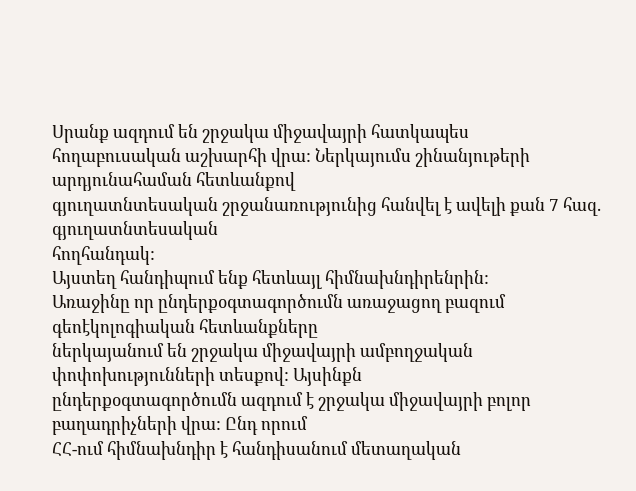Սրանք ազդում են շրջակա միջավայրի հատկապես
հողաբուսական աշխարհի վրա: Ներկայումս շինանյութերի արդյունահաման հետևանքով
գյուղատնտեսական շրջանառությունից հանվել է ավելի քան 7 հազ. գյուղատնտեսական
հողհանդակ:
Այստեղ հանդիպում ենք հետևայլ հիմնախնդիրենրին:
Առաջինը որ ընդերքօգտագործումն առաջացող բազում գեոէկոլոգիական հետևանքները
ներկայանում են շրջակա միջավայրի ամբողջական փոփոխությունների տեսքով: Այսինքն
ընդերքօգտագործումն ազդում է շրջակա միջավայրի բոլոր բաղադրիչների վրա: Ընդ որում
ՀՀ-ում հիմնախնդիր է հանդիսանում մետաղական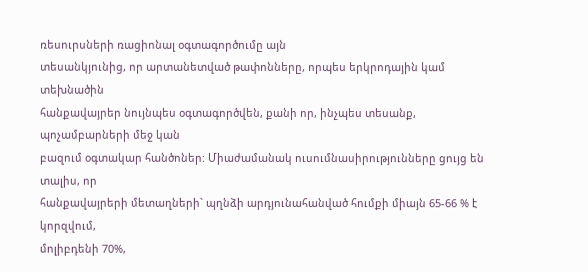ռեսուրսների ռացիոնալ օգտագործումը այն
տեսանկյունից, որ արտանետված թափոնները, որպես երկրոդային կամ տեխնածին
հանքավայրեր նույնպես օգտագործվեն, քանի որ, ինչպես տեսանք, պոչամբարների մեջ կան
բազում օգտակար հանծոներ: Միաժամանակ ուսումնասիրությունները ցույց են տալիս, որ
հանքավայրերի մետաղների` պղնձի արդյունահանված հումքի միայն 65-66 % է կորզվում,
մոլիբդենի 70%,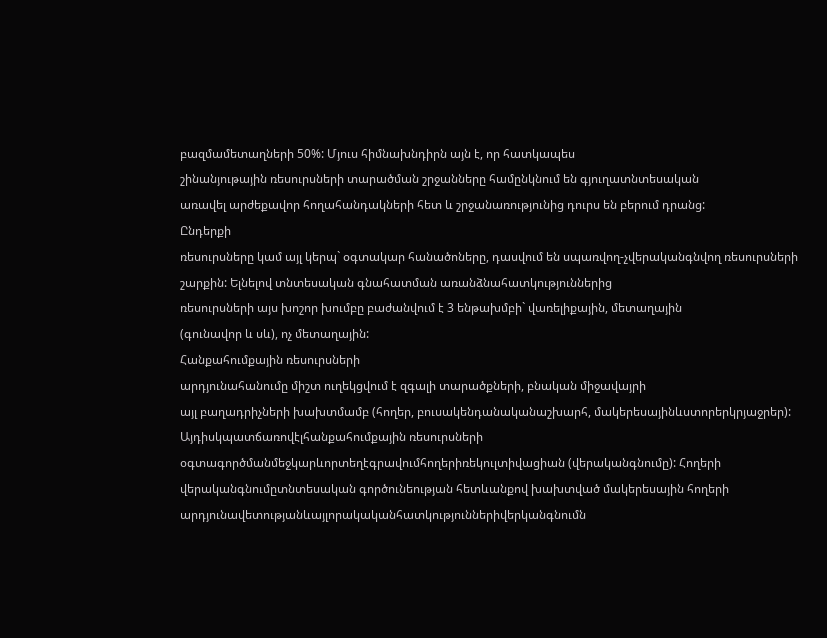բազմամետաղների 50%: Մյուս հիմնախնդիրն այն է, որ հատկապես
շինանյութային ռեսուրսների տարածման շրջանները համընկնում են գյուղատնտեսական
առավել արժեքավոր հողահանդակների հետ և շրջանառությունից դուրս են բերում դրանց:
Ընդերքի
ռեսուրսները կամ այլ կերպ` օգտակար հանածոները, դասվում են սպառվող-չվերականգնվող ռեսուրսների շարքին: Ելնելով տնտեսական գնահատման առանձնահատկություններից
ռեսուրսների այս խոշոր խումբը բաժանվում է 3 ենթախմբի` վառելիքային, մետաղային
(գունավոր և սև), ոչ մետաղային:
Հանքահումքային ռեսուրսների
արդյունահանումը միշտ ուղեկցվում է զգալի տարածքների, բնական միջավայրի
այլ բաղադրիչների խախտմամբ (հողեր, բուսակենդանականաշխարհ, մակերեսայինևստորերկրյաջրեր): Այդիսկպատճառովէլհանքահումքային ռեսուրսների օգտագործմանմեջկարևորտեղէգրավումհողերիռեկուլտիվացիան (վերականգնումը): Հողերի վերականգնումըտնտեսական գործունեության հետևանքով խախտված մակերեսային հողերի արդյունավետությանևայլորակականհատկություններիվերկանգնումն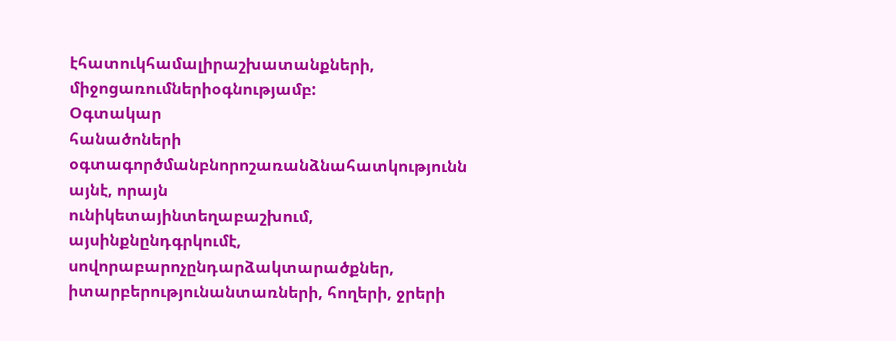էհատուկհամալիրաշխատանքների, միջոցառումներիօգնությամբ:
Օգտակար
հանածոների օգտագործմանբնորոշառանձնահատկությունն այնէ, որայն
ունիկետայինտեղաբաշխում, այսինքնընդգրկումէ, սովորաբարոչընդարձակտարածքներ, իտարբերությունանտառների, հողերի, ջրերի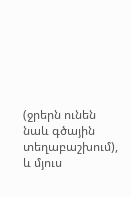(ջրերն ունեն նաև գծային տեղաբաշխում), և մյուս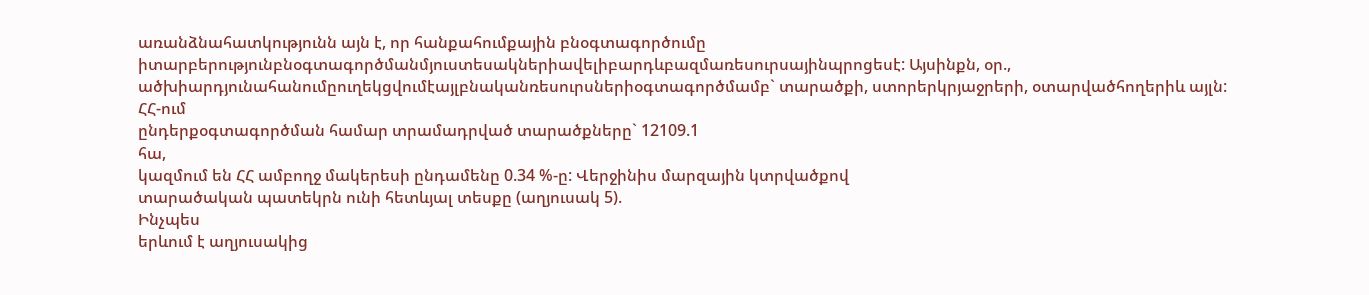առանձնահատկությունն այն է, որ հանքահումքային բնօգտագործումը իտարբերությունբնօգտագործմանմյուստեսակներիավելիբարդևբազմառեսուրսայինպրոցեսէ: Այսինքն, օր., ածխիարդյունահանումըուղեկցվումէայլբնականռեսուրսներիօգտագործմամբ` տարածքի, ստորերկրյաջրերի, օտարվածհողերիև այլն:
ՀՀ-ում
ընդերքօգտագործման համար տրամադրված տարածքները` 12109.1
հա,
կազմում են ՀՀ ամբողջ մակերեսի ընդամենը 0.34 %-ը: Վերջինիս մարզային կտրվածքով
տարածական պատեկրն ունի հետևյալ տեսքը (աղյուսակ 5).
Ինչպես
երևում է աղյուսակից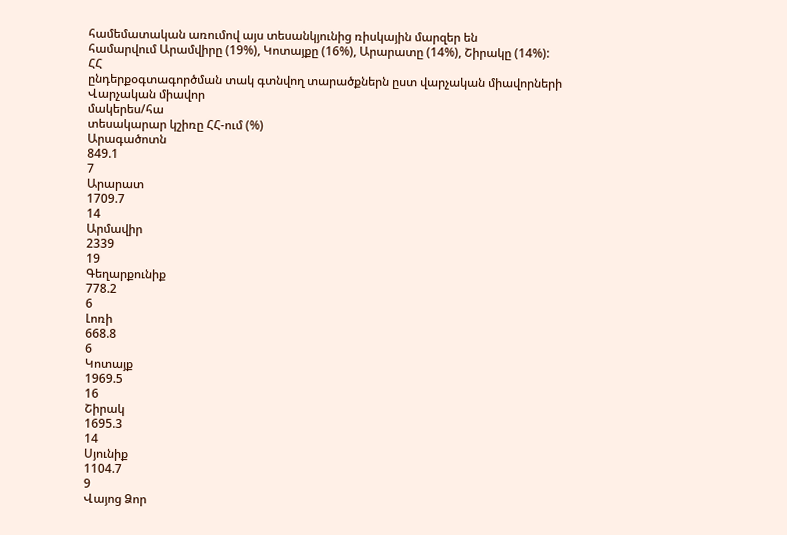համեմատական առումով այս տեսանկյունից ռիսկային մարզեր են
համարվում Արամվիրը (19%), Կոտայքը (16%), Արարատը (14%), Շիրակը (14%):
ՀՀ
ընդերքօգտագործման տակ գտնվող տարածքներն ըստ վարչական միավորների
Վարչական միավոր
մակերես/հա
տեսակարար կշիռը ՀՀ-ում (%)
Արագածոտն
849.1
7
Արարատ
1709.7
14
Արմավիր
2339
19
Գեղարքունիք
778.2
6
Լոռի
668.8
6
Կոտայք
1969.5
16
Շիրակ
1695.3
14
Սյունիք
1104.7
9
Վայոց Ձոր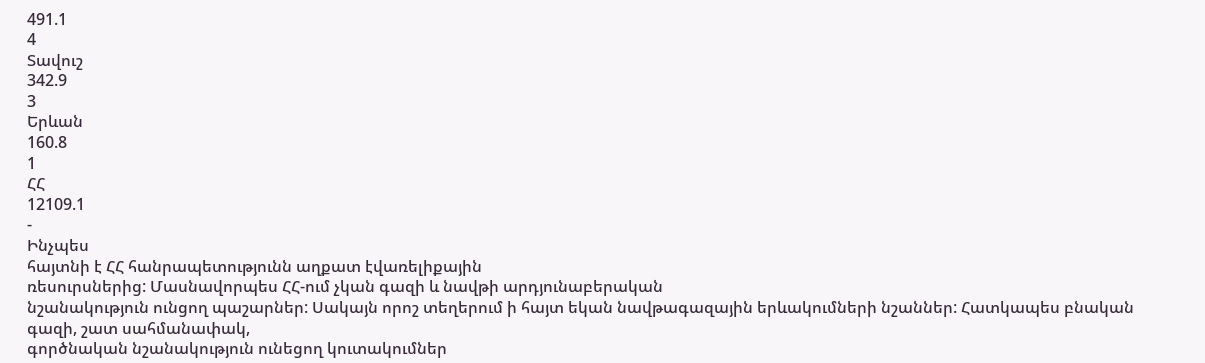491.1
4
Տավուշ
342.9
3
Երևան
160.8
1
ՀՀ
12109.1
-
Ինչպես
հայտնի է ՀՀ հանրապետությունն աղքատ էվառելիքային
ռեսուրսներից: Մասնավորպես ՀՀ-ում չկան գազի և նավթի արդյունաբերական
նշանակություն ունցող պաշարներ: Սակայն որոշ տեղերում ի հայտ եկան նավթագազային երևակումների նշաններ: Հատկապես բնական գազի, շատ սահմանափակ,
գործնական նշանակություն ունեցող կուտակումներ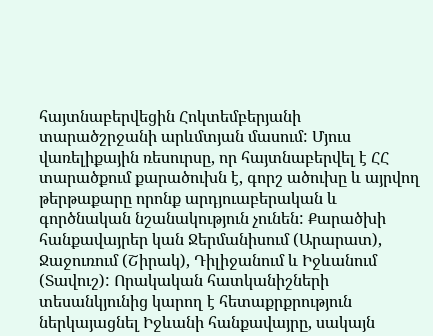հայտնաբերվեցին Հոկտեմբերյանի
տարածշրջանի արևմտյան մասում: Մյուս վառելիքային ռեսուրսը, որ հայտնաբերվել է ՀՀ
տարածքում քարածուխն է, գորշ ածուխը և այրվող թերթաքարը որոնք արդյուաբերական և
գործնական նշանակություն չունեն: Քարածխի հանքավայրեր կան Ջերմանիսում (Արարատ),
Ջաջուռում (Շիրակ), Դիլիջանում և Իջևանում (Տավուշ): Որակական հատկանիշների
տեսանկյունից կարող է հետաքրքրություն ներկայացնել Իջևանի հանքավայրը, սակայն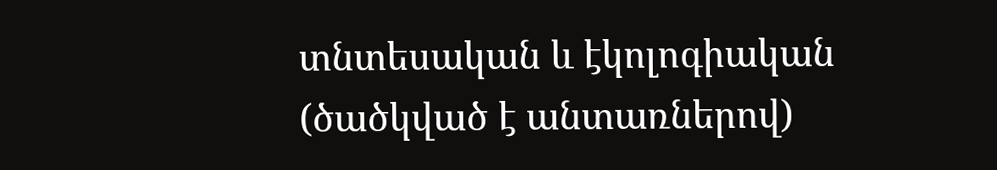տնտեսական և էկոլոգիական (ծածկված է անտառներով)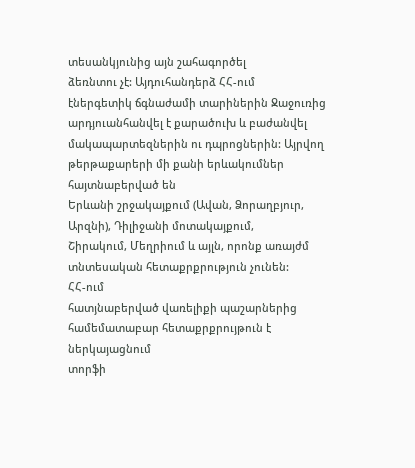տեսանկյունից այն շահագործել
ձեռնտու չէ: Այդուհանդերձ ՀՀ-ում
էներգետիկ ճգնաժամի տարիներին Ջաջուռից
արդյուանհանվել է քարածուխ և բաժանվել մակապարտեզներին ու դպրոցներին: Այրվող
թերթաքարերի մի քանի երևակումներ հայտնաբերված են
Երևանի շրջակայքում (Ավան, Ձորաղբյուր, Արզնի), Դիլիջանի մոտակայքում,
Շիրակում, Մեղրիում և այլն, որոնք առայժմ տնտեսական հետաքրքրություն չունեն:
ՀՀ-ում
հատյնաբերված վառելիքի պաշարներից համեմատաբար հետաքրքրույթուն է ներկայացնում
տորֆի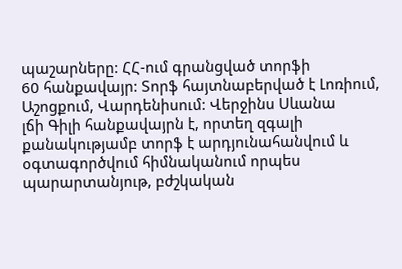պաշարները: ՀՀ-ում գրանցված տորֆի
60 հանքավայր: Տորֆ հայտնաբերված է Լոռիում, Աշոցքում, Վարդենիսում: Վերջինս Սևանա
լճի Գիլի հանքավայրն է, որտեղ զգալի քանակությամբ տորֆ է արդյունահանվում և օգտագործվում հիմնականում որպես
պարարտանյութ, բժշկական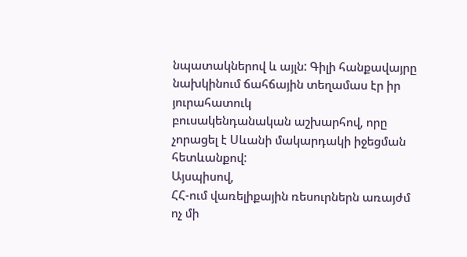նպատակներով և այլն: Գիլի հանքավայրը նախկինում ճահճային տեղամաս էր իր յուրահատուկ
բուսակենդանական աշխարհով, որը չորացել է Սևանի մակարդակի իջեցման հետևանքով:
Այսպիսով,
ՀՀ-ում վառելիքային ռեսուրներն առայժմ ոչ մի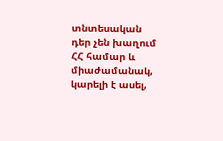տնտեսական դեր չեն խաղում ՀՀ համար և
միաժամանակ, կարելի է ասել,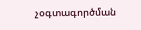չօգտագործման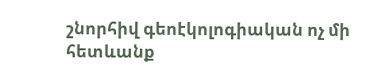շնորհիվ գեոէկոլոգիական ոչ մի հետևանք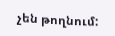չեն թողնում: